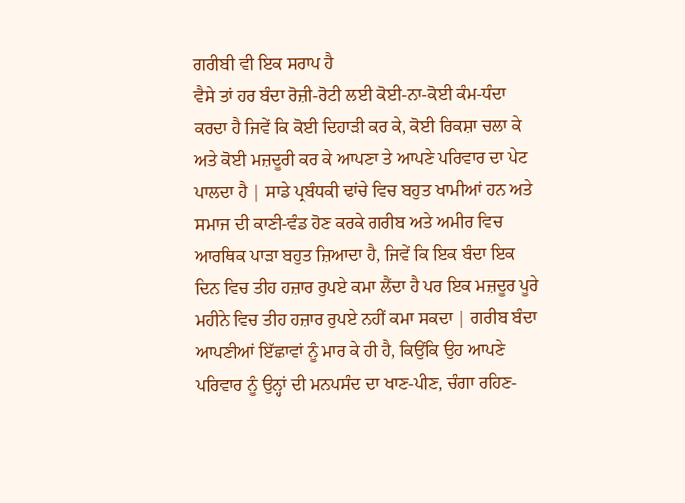ਗਰੀਬੀ ਵੀ ਇਕ ਸਰਾਪ ਹੈ
ਵੈਸੇ ਤਾਂ ਹਰ ਬੰਦਾ ਰੋਜ਼ੀ-ਰੋਟੀ ਲਈ ਕੋਈ-ਨਾ-ਕੋਈ ਕੰਮ-ਧੰਦਾ ਕਰਦਾ ਹੈ ਜਿਵੇਂ ਕਿ ਕੋਈ ਦਿਹਾੜੀ ਕਰ ਕੇ, ਕੋਈ ਰਿਕਸ਼ਾ ਚਲਾ ਕੇ ਅਤੇ ਕੋਈ ਮਜ਼ਦੂਰੀ ਕਰ ਕੇ ਆਪਣਾ ਤੇ ਆਪਣੇ ਪਰਿਵਾਰ ਦਾ ਪੇਟ ਪਾਲਦਾ ਹੈ | ਸਾਡੇ ਪ੍ਰਬੰਧਕੀ ਢਾਂਚੇ ਵਿਚ ਬਹੁਤ ਖਾਮੀਆਂ ਹਨ ਅਤੇ ਸਮਾਜ ਦੀ ਕਾਣੀ-ਵੰਡ ਹੋਣ ਕਰਕੇ ਗਰੀਬ ਅਤੇ ਅਮੀਰ ਵਿਚ ਆਰਥਿਕ ਪਾੜਾ ਬਹੁਤ ਜ਼ਿਆਦਾ ਹੈ, ਜਿਵੇਂ ਕਿ ਇਕ ਬੰਦਾ ਇਕ ਦਿਨ ਵਿਚ ਤੀਹ ਹਜ਼ਾਰ ਰੁਪਏ ਕਮਾ ਲੈਂਦਾ ਹੈ ਪਰ ਇਕ ਮਜ਼ਦੂਰ ਪੂਰੇ ਮਹੀਨੇ ਵਿਚ ਤੀਹ ਹਜ਼ਾਰ ਰੁਪਏ ਨਹੀਂ ਕਮਾ ਸਕਦਾ | ਗਰੀਬ ਬੰਦਾ ਆਪਣੀਆਂ ਇੱਛਾਵਾਂ ਨੂੰ ਮਾਰ ਕੇ ਹੀ ਹੈ, ਕਿਉਂਕਿ ਉਹ ਆਪਣੇ ਪਰਿਵਾਰ ਨੂੰ ਉਨ੍ਹਾਂ ਦੀ ਮਨਪਸੰਦ ਦਾ ਖਾਣ-ਪੀਣ, ਚੰਗਾ ਰਹਿਣ-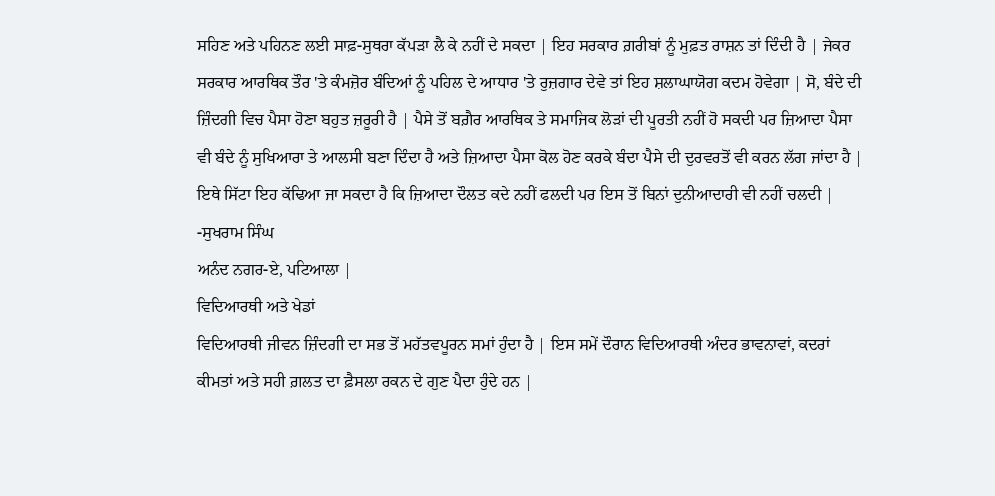ਸਹਿਣ ਅਤੇ ਪਹਿਨਣ ਲਈ ਸਾਫ਼-ਸੁਥਰਾ ਕੱਪੜਾ ਲੈ ਕੇ ਨਹੀਂ ਦੇ ਸਕਦਾ | ਇਹ ਸਰਕਾਰ ਗ਼ਰੀਬਾਂ ਨੂੰ ਮੁਫ਼ਤ ਰਾਸ਼ਨ ਤਾਂ ਦਿੰਦੀ ਹੈ | ਜੇਕਰ ਸਰਕਾਰ ਆਰਥਿਕ ਤੌਰ 'ਤੇ ਕੰਮਜ਼ੋਰ ਬੰਦਿਆਂ ਨੂੰ ਪਹਿਲ ਦੇ ਆਧਾਰ 'ਤੇ ਰੁਜ਼ਗਾਰ ਦੇਵੇ ਤਾਂ ਇਹ ਸ਼ਲਾਘਾਯੋਗ ਕਦਮ ਹੋਵੇਗਾ | ਸੋ, ਬੰਦੇ ਦੀ ਜ਼ਿੰਦਗੀ ਵਿਚ ਪੈਸਾ ਹੋਣਾ ਬਹੁਤ ਜ਼ਰੂਰੀ ਹੈ | ਪੈਸੇ ਤੋਂ ਬਗ਼ੈਰ ਆਰਥਿਕ ਤੇ ਸਮਾਜਿਕ ਲੋੜਾਂ ਦੀ ਪੂਰਤੀ ਨਹੀਂ ਹੋ ਸਕਦੀ ਪਰ ਜ਼ਿਆਦਾ ਪੈਸਾ ਵੀ ਬੰਦੇ ਨੂੰ ਸੁਖਿਆਰਾ ਤੇ ਆਲਸੀ ਬਣਾ ਦਿੰਦਾ ਹੈ ਅਤੇ ਜ਼ਿਆਦਾ ਪੈਸਾ ਕੋਲ ਹੋਣ ਕਰਕੇ ਬੰਦਾ ਪੈਸੇ ਦੀ ਦੁਰਵਰਤੋਂ ਵੀ ਕਰਨ ਲੱਗ ਜਾਂਦਾ ਹੈ | ਇਥੇ ਸਿੱਟਾ ਇਹ ਕੱਢਿਆ ਜਾ ਸਕਦਾ ਹੈ ਕਿ ਜ਼ਿਆਦਾ ਦੌਲਤ ਕਦੇ ਨਹੀਂ ਫਲਦੀ ਪਰ ਇਸ ਤੋਂ ਬਿਨਾਂ ਦੁਨੀਆਦਾਰੀ ਵੀ ਨਹੀਂ ਚਲਦੀ |
-ਸੁਖਰਾਮ ਸਿੰਘ
ਅਨੰਦ ਨਗਰ-ਏ, ਪਟਿਆਲਾ |
ਵਿਦਿਆਰਥੀ ਅਤੇ ਖੇਡਾਂ
ਵਿਦਿਆਰਥੀ ਜੀਵਨ ਜ਼ਿੰਦਗੀ ਦਾ ਸਭ ਤੋਂ ਮਹੱਤਵਪੂਰਨ ਸਮਾਂ ਹੁੰਦਾ ਹੈ | ਇਸ ਸਮੇਂ ਦੌਰਾਨ ਵਿਦਿਆਰਥੀ ਅੰਦਰ ਭਾਵਨਾਵਾਂ, ਕਦਰਾਂ ਕੀਮਤਾਂ ਅਤੇ ਸਹੀ ਗ਼ਲਤ ਦਾ ਫ਼ੈਸਲਾ ਰਕਨ ਦੇ ਗੁਣ ਪੈਦਾ ਹੁੰਦੇ ਹਨ |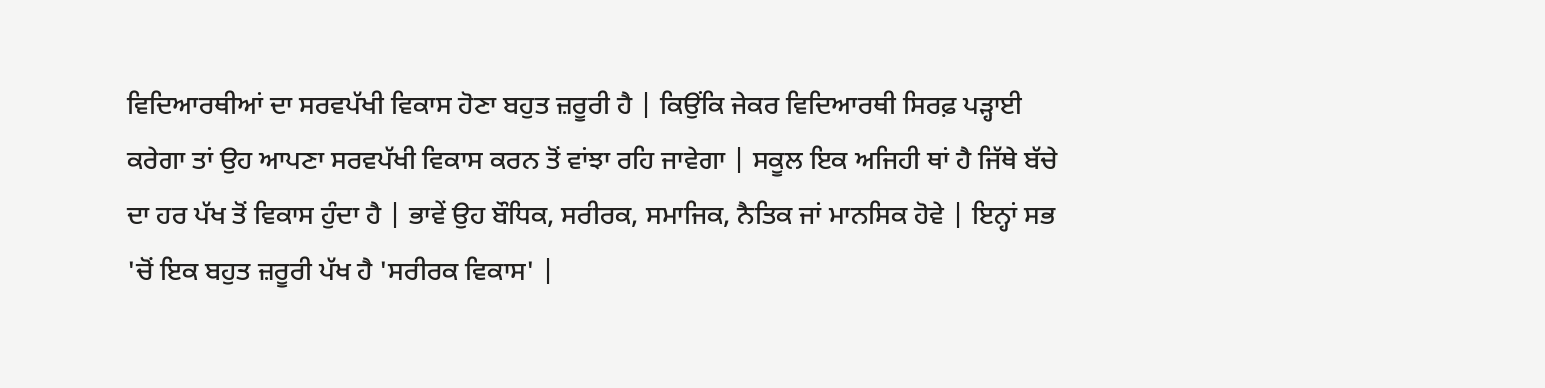ਵਿਦਿਆਰਥੀਆਂ ਦਾ ਸਰਵਪੱਖੀ ਵਿਕਾਸ ਹੋਣਾ ਬਹੁਤ ਜ਼ਰੂਰੀ ਹੈ | ਕਿਉਂਕਿ ਜੇਕਰ ਵਿਦਿਆਰਥੀ ਸਿਰਫ਼ ਪੜ੍ਹਾਈ ਕਰੇਗਾ ਤਾਂ ਉਹ ਆਪਣਾ ਸਰਵਪੱਖੀ ਵਿਕਾਸ ਕਰਨ ਤੋਂ ਵਾਂਝਾ ਰਹਿ ਜਾਵੇਗਾ | ਸਕੂਲ ਇਕ ਅਜਿਹੀ ਥਾਂ ਹੈ ਜਿੱਥੇ ਬੱਚੇ ਦਾ ਹਰ ਪੱਖ ਤੋਂ ਵਿਕਾਸ ਹੁੰਦਾ ਹੈ | ਭਾਵੇਂ ਉਹ ਬੌਧਿਕ, ਸਰੀਰਕ, ਸਮਾਜਿਕ, ਨੈਤਿਕ ਜਾਂ ਮਾਨਸਿਕ ਹੋਵੇ | ਇਨ੍ਹਾਂ ਸਭ 'ਚੋਂ ਇਕ ਬਹੁਤ ਜ਼ਰੂਰੀ ਪੱਖ ਹੈ 'ਸਰੀਰਕ ਵਿਕਾਸ' |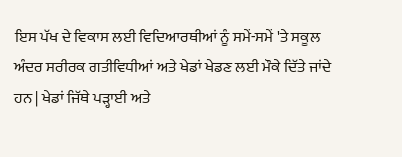ਇਸ ਪੱਖ ਦੇ ਵਿਕਾਸ ਲਈ ਵਿਦਿਆਰਥੀਆਂ ਨੂੰ ਸਮੇਂ-ਸਮੇਂ 'ਤੇ ਸਕੂਲ ਅੰਦਰ ਸਰੀਰਕ ਗਤੀਵਿਧੀਆਂ ਅਤੇ ਖੇਡਾਂ ਖੇਡਣ ਲਈ ਮੌਕੇ ਦਿੱਤੇ ਜਾਂਦੇ ਹਨ | ਖੇਡਾਂ ਜਿੱਥੇ ਪੜ੍ਹਾਈ ਅਤੇ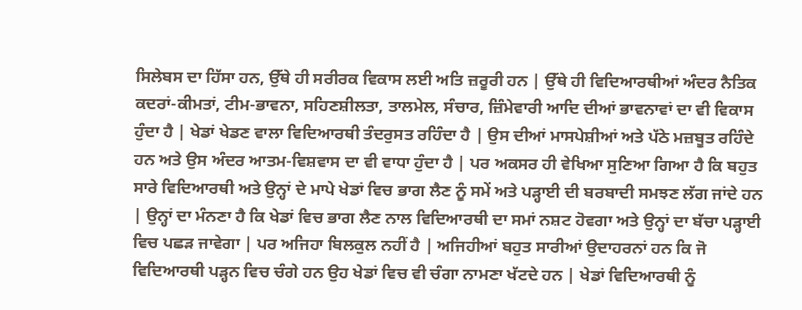ਸਿਲੇਬਸ ਦਾ ਹਿੱਸਾ ਹਨ, ਉੱਥੇ ਹੀ ਸਰੀਰਕ ਵਿਕਾਸ ਲਈ ਅਤਿ ਜ਼ਰੂਰੀ ਹਨ | ਉੱਥੇ ਹੀ ਵਿਦਿਆਰਥੀਆਂ ਅੰਦਰ ਨੈਤਿਕ ਕਦਰਾਂ-ਕੀਮਤਾਂ, ਟੀਮ-ਭਾਵਨਾ, ਸਹਿਣਸ਼ੀਲਤਾ, ਤਾਲਮੇਲ, ਸੰਚਾਰ, ਜ਼ਿੰਮੇਵਾਰੀ ਆਦਿ ਦੀਆਂ ਭਾਵਨਾਵਾਂ ਦਾ ਵੀ ਵਿਕਾਸ ਹੁੰਦਾ ਹੈ | ਖੇਡਾਂ ਖੇਡਣ ਵਾਲਾ ਵਿਦਿਆਰਥੀ ਤੰਦਰੁਸਤ ਰਹਿੰਦਾ ਹੈ | ਉਸ ਦੀਆਂ ਮਾਸਪੇਸ਼ੀਆਂ ਅਤੇ ਪੱਠੇ ਮਜ਼ਬੂਤ ਰਹਿੰਦੇ ਹਨ ਅਤੇ ਉਸ ਅੰਦਰ ਆਤਮ-ਵਿਸ਼ਵਾਸ ਦਾ ਵੀ ਵਾਧਾ ਹੁੰਦਾ ਹੈ | ਪਰ ਅਕਸਰ ਹੀ ਵੇਖਿਆ ਸੁਣਿਆ ਗਿਆ ਹੈ ਕਿ ਬਹੁਤ ਸਾਰੇ ਵਿਦਿਆਰਥੀ ਅਤੇ ਉਨ੍ਹਾਂ ਦੇ ਮਾਪੇ ਖੇਡਾਂ ਵਿਚ ਭਾਗ ਲੈਣ ਨੂੰ ਸਮੇਂ ਅਤੇ ਪੜ੍ਹਾਈ ਦੀ ਬਰਬਾਦੀ ਸਮਝਣ ਲੱਗ ਜਾਂਦੇ ਹਨ | ਉਨ੍ਹਾਂ ਦਾ ਮੰਨਣਾ ਹੈ ਕਿ ਖੇਡਾਂ ਵਿਚ ਭਾਗ ਲੈਣ ਨਾਲ ਵਿਦਿਆਰਥੀ ਦਾ ਸਮਾਂ ਨਸ਼ਟ ਹੋਵਗਾ ਅਤੇ ਉਨ੍ਹਾਂ ਦਾ ਬੱਚਾ ਪੜ੍ਹਾਈ ਵਿਚ ਪਛੜ ਜਾਵੇਗਾ | ਪਰ ਅਜਿਹਾ ਬਿਲਕੁਲ ਨਹੀਂ ਹੈ | ਅਜਿਹੀਆਂ ਬਹੁਤ ਸਾਰੀਆਂ ਉਦਾਹਰਨਾਂ ਹਨ ਕਿ ਜੋ ਵਿਦਿਆਰਥੀ ਪੜ੍ਹਨ ਵਿਚ ਚੰਗੇ ਹਨ ਉਹ ਖੇਡਾਂ ਵਿਚ ਵੀ ਚੰਗਾ ਨਾਮਣਾ ਖੱਟਦੇ ਹਨ | ਖੇਡਾਂ ਵਿਦਿਆਰਥੀ ਨੂੰ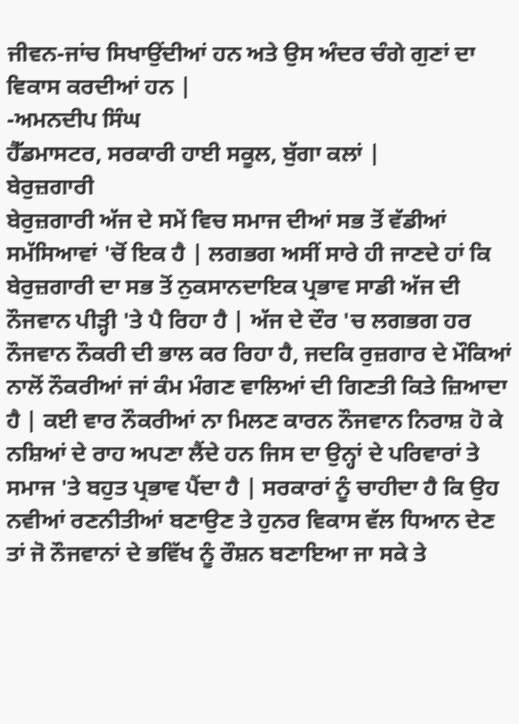ਜੀਵਨ-ਜਾਂਚ ਸਿਖਾਉਂਦੀਆਂ ਹਨ ਅਤੇ ਉਸ ਅੰਦਰ ਚੰਗੇ ਗੁਣਾਂ ਦਾ ਵਿਕਾਸ ਕਰਦੀਆਂ ਹਨ |
-ਅਮਨਦੀਪ ਸਿੰਘ
ਹੈੱਡਮਾਸਟਰ, ਸਰਕਾਰੀ ਹਾਈ ਸਕੂਲ, ਬੁੱਗਾ ਕਲਾਂ |
ਬੇਰੁਜ਼ਗਾਰੀ
ਬੇਰੁਜ਼ਗਾਰੀ ਅੱਜ ਦੇ ਸਮੇਂ ਵਿਚ ਸਮਾਜ ਦੀਆਂ ਸਭ ਤੋਂ ਵੱਡੀਆਂ ਸਮੱਸਿਆਵਾਂ 'ਚੋਂ ਇਕ ਹੈ | ਲਗਭਗ ਅਸੀਂ ਸਾਰੇ ਹੀ ਜਾਣਦੇ ਹਾਂ ਕਿ ਬੇਰੁਜ਼ਗਾਰੀ ਦਾ ਸਭ ਤੋਂ ਨੁਕਸਾਨਦਾਇਕ ਪ੍ਰਭਾਵ ਸਾਡੀ ਅੱਜ ਦੀ ਨੌਜਵਾਨ ਪੀੜ੍ਹੀ 'ਤੇ ਪੈ ਰਿਹਾ ਹੈ | ਅੱਜ ਦੇ ਦੌਰ 'ਚ ਲਗਭਗ ਹਰ ਨੌਜਵਾਨ ਨੌਕਰੀ ਦੀ ਭਾਲ ਕਰ ਰਿਹਾ ਹੈ, ਜਦਕਿ ਰੁਜ਼ਗਾਰ ਦੇ ਮੌਕਿਆਂ ਨਾਲੋਂ ਨੌਕਰੀਆਂ ਜਾਂ ਕੰਮ ਮੰਗਣ ਵਾਲਿਆਂ ਦੀ ਗਿਣਤੀ ਕਿਤੇ ਜ਼ਿਆਦਾ ਹੈ | ਕਈ ਵਾਰ ਨੌਕਰੀਆਂ ਨਾ ਮਿਲਣ ਕਾਰਨ ਨੌਜਵਾਨ ਨਿਰਾਸ਼ ਹੋ ਕੇ ਨਸ਼ਿਆਂ ਦੇ ਰਾਹ ਅਪਣਾ ਲੈਂਦੇ ਹਨ ਜਿਸ ਦਾ ਉਨ੍ਹਾਂ ਦੇ ਪਰਿਵਾਰਾਂ ਤੇ ਸਮਾਜ 'ਤੇ ਬਹੁਤ ਪ੍ਰਭਾਵ ਪੈਂਦਾ ਹੈ | ਸਰਕਾਰਾਂ ਨੂੰ ਚਾਹੀਦਾ ਹੈ ਕਿ ਉਹ ਨਵੀਆਂ ਰਣਨੀਤੀਆਂ ਬਣਾਉਣ ਤੇ ਹੁਨਰ ਵਿਕਾਸ ਵੱਲ ਧਿਆਨ ਦੇਣ ਤਾਂ ਜੋ ਨੌਜਵਾਨਾਂ ਦੇ ਭਵਿੱਖ ਨੂੰ ਰੌਸ਼ਨ ਬਣਾਇਆ ਜਾ ਸਕੇ ਤੇ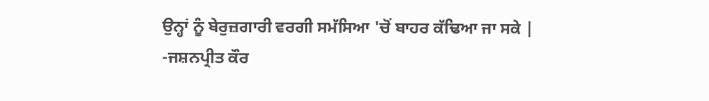ਉਨ੍ਹਾਂ ਨੂੰ ਬੇਰੁਜ਼ਗਾਰੀ ਵਰਗੀ ਸਮੱਸਿਆ 'ਚੋਂ ਬਾਹਰ ਕੱਢਿਆ ਜਾ ਸਕੇ |
-ਜਸ਼ਨਪ੍ਰੀਤ ਕੌਰ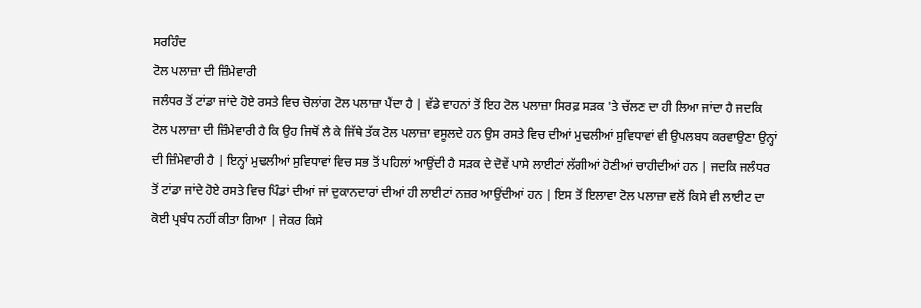ਸਰਹਿੰਦ
ਟੋਲ ਪਲਾਜ਼ਾ ਦੀ ਜ਼ਿੰਮੇਵਾਰੀ
ਜਲੰਧਰ ਤੋਂ ਟਾਂਡਾ ਜਾਂਦੇ ਹੋਏ ਰਸਤੇ ਵਿਚ ਚੋਲਾਂਗ ਟੋਲ ਪਲਾਜ਼ਾ ਪੈਂਦਾ ਹੈ | ਵੱਡੇ ਵਾਹਨਾਂ ਤੋਂ ਇਹ ਟੋਲ ਪਲਾਜ਼ਾ ਸਿਰਫ਼ ਸੜਕ 'ਤੇ ਚੱਲਣ ਦਾ ਹੀ ਲਿਆ ਜਾਂਦਾ ਹੈ ਜਦਕਿ ਟੋਲ ਪਲਾਜ਼ਾ ਦੀ ਜ਼ਿੰਮੇਵਾਰੀ ਹੈ ਕਿ ਉਹ ਜਿਥੋਂ ਲੈ ਕੇ ਜਿੱਥੇ ਤੱਕ ਟੋਲ ਪਲਾਜ਼ਾ ਵਸੂਲਦੇ ਹਨ ਉਸ ਰਸਤੇ ਵਿਚ ਦੀਆਂ ਮੁਢਲੀਆਂ ਸੁਵਿਧਾਵਾਂ ਵੀ ਉਪਲਬਧ ਕਰਵਾਉਣਾ ਉਨ੍ਹਾਂ ਦੀ ਜ਼ਿੰਮੇਵਾਰੀ ਹੈ | ਇਨ੍ਹਾਂ ਮੁਢਲੀਆਂ ਸੁਵਿਧਾਵਾਂ ਵਿਚ ਸਭ ਤੋਂ ਪਹਿਲਾਂ ਆਉਂਦੀ ਹੈ ਸੜਕ ਦੇ ਦੋਵੇਂ ਪਾਸੇ ਲਾਈਟਾਂ ਲੱਗੀਆਂ ਹੋਣੀਆਂ ਚਾਹੀਦੀਆਂ ਹਨ | ਜਦਕਿ ਜਲੰਧਰ ਤੋਂ ਟਾਂਡਾ ਜਾਂਦੇ ਹੋਏ ਰਸਤੇ ਵਿਚ ਪਿੰਡਾਂ ਦੀਆਂ ਜਾਂ ਦੁਕਾਨਦਾਰਾਂ ਦੀਆਂ ਹੀ ਲਾਈਟਾਂ ਨਜ਼ਰ ਆਉਂਦੀਆਂ ਹਨ | ਇਸ ਤੋਂ ਇਲਾਵਾ ਟੋਲ ਪਲਾਜ਼ਾ ਵਲੋਂ ਕਿਸੇ ਵੀ ਲਾਈਟ ਦਾ ਕੋਈ ਪ੍ਰਬੰਧ ਨਹੀਂ ਕੀਤਾ ਗਿਆ | ਜੇਕਰ ਕਿਸੇ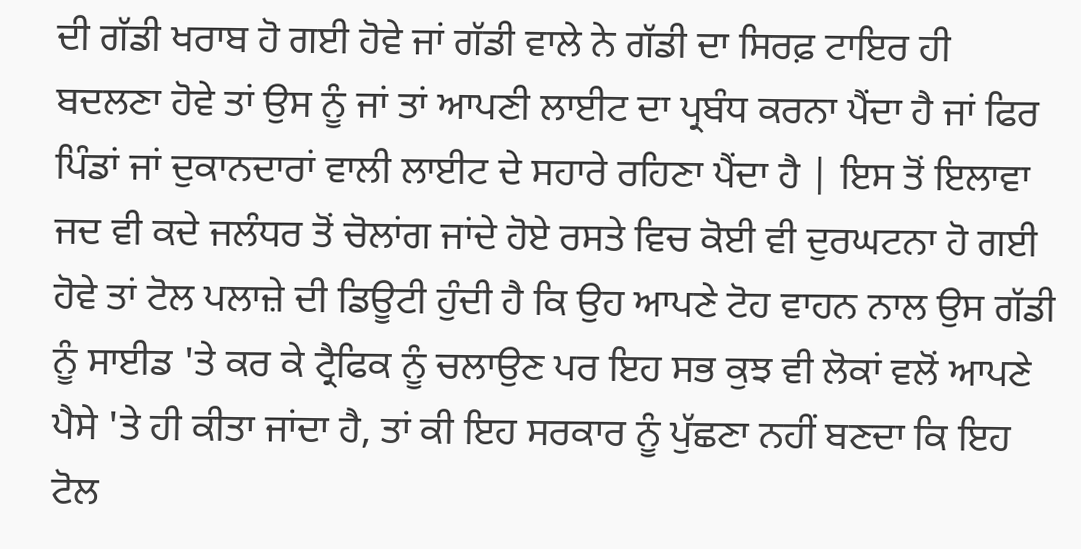ਦੀ ਗੱਡੀ ਖਰਾਬ ਹੋ ਗਈ ਹੋਵੇ ਜਾਂ ਗੱਡੀ ਵਾਲੇ ਨੇ ਗੱਡੀ ਦਾ ਸਿਰਫ਼ ਟਾਇਰ ਹੀ ਬਦਲਣਾ ਹੋਵੇ ਤਾਂ ਉਸ ਨੂੰ ਜਾਂ ਤਾਂ ਆਪਣੀ ਲਾਈਟ ਦਾ ਪ੍ਰਬੰਧ ਕਰਨਾ ਪੈਂਦਾ ਹੈ ਜਾਂ ਫਿਰ ਪਿੰਡਾਂ ਜਾਂ ਦੁਕਾਨਦਾਰਾਂ ਵਾਲੀ ਲਾਈਟ ਦੇ ਸਹਾਰੇ ਰਹਿਣਾ ਪੈਂਦਾ ਹੈ | ਇਸ ਤੋਂ ਇਲਾਵਾ ਜਦ ਵੀ ਕਦੇ ਜਲੰਧਰ ਤੋਂ ਚੋਲਾਂਗ ਜਾਂਦੇ ਹੋਏ ਰਸਤੇ ਵਿਚ ਕੋਈ ਵੀ ਦੁਰਘਟਨਾ ਹੋ ਗਈ ਹੋਵੇ ਤਾਂ ਟੋਲ ਪਲਾਜ਼ੇ ਦੀ ਡਿਊਟੀ ਹੁੰਦੀ ਹੈ ਕਿ ਉਹ ਆਪਣੇ ਟੋਹ ਵਾਹਨ ਨਾਲ ਉਸ ਗੱਡੀ ਨੂੰ ਸਾਈਡ 'ਤੇ ਕਰ ਕੇ ਟ੍ਰੈਫਿਕ ਨੂੰ ਚਲਾਉਣ ਪਰ ਇਹ ਸਭ ਕੁਝ ਵੀ ਲੋਕਾਂ ਵਲੋਂ ਆਪਣੇ ਪੈਸੇ 'ਤੇ ਹੀ ਕੀਤਾ ਜਾਂਦਾ ਹੈ, ਤਾਂ ਕੀ ਇਹ ਸਰਕਾਰ ਨੂੰ ਪੁੱਛਣਾ ਨਹੀਂ ਬਣਦਾ ਕਿ ਇਹ ਟੋਲ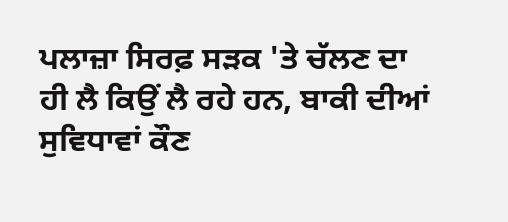ਪਲਾਜ਼ਾ ਸਿਰਫ਼ ਸੜਕ 'ਤੇ ਚੱਲਣ ਦਾ ਹੀ ਲੈ ਕਿਉਂ ਲੈ ਰਹੇ ਹਨ, ਬਾਕੀ ਦੀਆਂ ਸੁਵਿਧਾਵਾਂ ਕੌਣ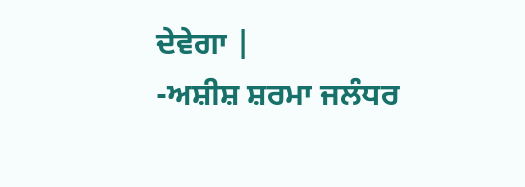ਦੇਵੇਗਾ |
-ਅਸ਼ੀਸ਼ ਸ਼ਰਮਾ ਜਲੰਧਰ